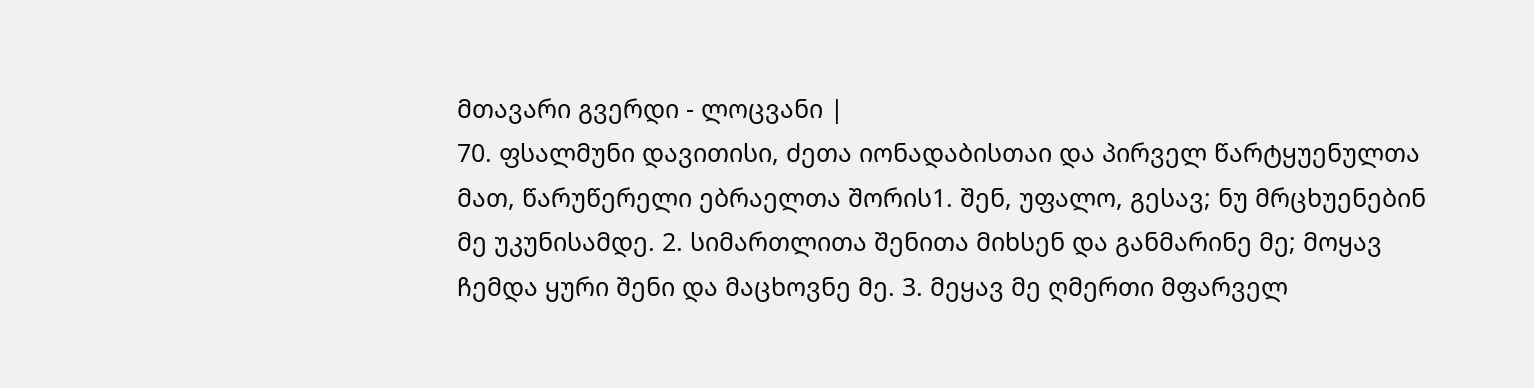მთავარი გვერდი - ლოცვანი |
70. ფსალმუნი დავითისი, ძეთა იონადაბისთაი და პირველ წარტყუენულთა მათ, წარუწერელი ებრაელთა შორის1. შენ, უფალო, გესავ; ნუ მრცხუენებინ მე უკუნისამდე. 2. სიმართლითა შენითა მიხსენ და განმარინე მე; მოყავ ჩემდა ყური შენი და მაცხოვნე მე. 3. მეყავ მე ღმერთი მფარველ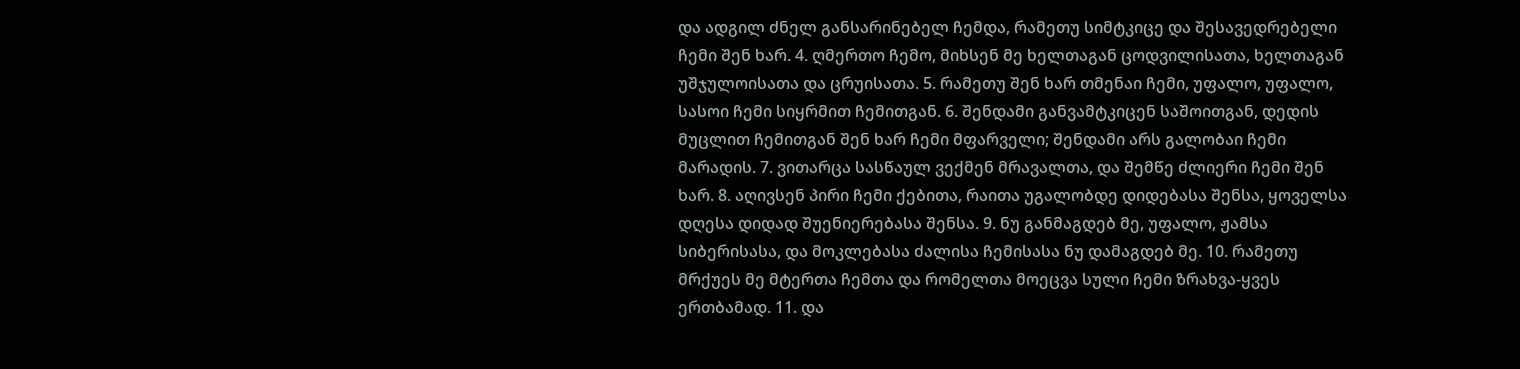და ადგილ ძნელ განსარინებელ ჩემდა, რამეთუ სიმტკიცე და შესავედრებელი ჩემი შენ ხარ. 4. ღმერთო ჩემო, მიხსენ მე ხელთაგან ცოდვილისათა, ხელთაგან უშჯულოისათა და ცრუისათა. 5. რამეთუ შენ ხარ თმენაი ჩემი, უფალო, უფალო, სასოი ჩემი სიყრმით ჩემითგან. 6. შენდამი განვამტკიცენ საშოითგან, დედის მუცლით ჩემითგან შენ ხარ ჩემი მფარველი; შენდამი არს გალობაი ჩემი მარადის. 7. ვითარცა სასწაულ ვექმენ მრავალთა, და შემწე ძლიერი ჩემი შენ ხარ. 8. აღივსენ პირი ჩემი ქებითა, რაითა უგალობდე დიდებასა შენსა, ყოველსა დღესა დიდად შუენიერებასა შენსა. 9. ნუ განმაგდებ მე, უფალო, ჟამსა სიბერისასა, და მოკლებასა ძალისა ჩემისასა ნუ დამაგდებ მე. 10. რამეთუ მრქუეს მე მტერთა ჩემთა და რომელთა მოეცვა სული ჩემი ზრახვა-ყვეს ერთბამად. 11. და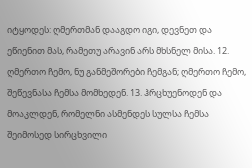იტყოდეს: ღმერთმან დააგდო იგი, დევნეთ და ეწიენით მას, რამეთუ არავინ არს მხსნელ მისა. 12. ღმერთო ჩემო, ნუ განმეშორები ჩემგან; ღმერთო ჩემო, შეწევნასა ჩემსა მომხედენ. 13. ჰრცხუენოდენ და მოაკლდენ, რომელნი ასმენდეს სულსა ჩემსა შეიმოსედ სირცხვილი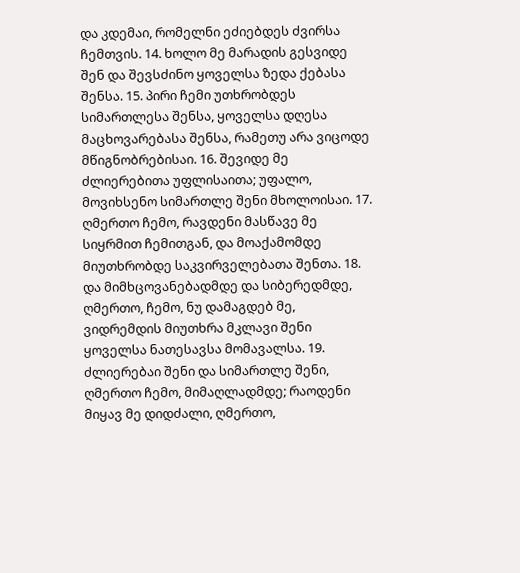და კდემაი, რომელნი ეძიებდეს ძვირსა ჩემთვის. 14. ხოლო მე მარადის გესვიდე შენ და შევსძინო ყოველსა ზედა ქებასა შენსა. 15. პირი ჩემი უთხრობდეს სიმართლესა შენსა, ყოველსა დღესა მაცხოვარებასა შენსა, რამეთუ არა ვიცოდე მწიგნობრებისაი. 16. შევიდე მე ძლიერებითა უფლისაითა; უფალო, მოვიხსენო სიმართლე შენი მხოლოისაი. 17. ღმერთო ჩემო, რავდენი მასწავე მე სიყრმით ჩემითგან, და მოაქამომდე მიუთხრობდე საკვირველებათა შენთა. 18. და მიმხცოვანებადმდე და სიბერედმდე, ღმერთო, ჩემო, ნუ დამაგდებ მე, ვიდრემდის მიუთხრა მკლავი შენი ყოველსა ნათესავსა მომავალსა. 19. ძლიერებაი შენი და სიმართლე შენი, ღმერთო ჩემო, მიმაღლადმდე; რაოდენი მიყავ მე დიდძალი, ღმერთო,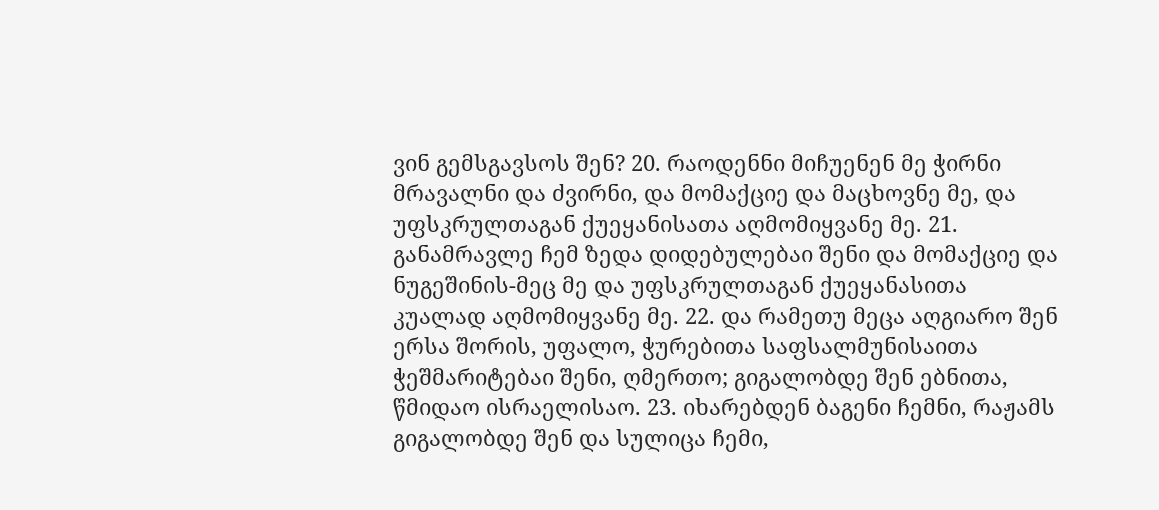ვინ გემსგავსოს შენ? 20. რაოდენნი მიჩუენენ მე ჭირნი მრავალნი და ძვირნი, და მომაქციე და მაცხოვნე მე, და უფსკრულთაგან ქუეყანისათა აღმომიყვანე მე. 21. განამრავლე ჩემ ზედა დიდებულებაი შენი და მომაქციე და ნუგეშინის-მეც მე და უფსკრულთაგან ქუეყანასითა კუალად აღმომიყვანე მე. 22. და რამეთუ მეცა აღგიარო შენ ერსა შორის, უფალო, ჭურებითა საფსალმუნისაითა ჭეშმარიტებაი შენი, ღმერთო; გიგალობდე შენ ებნითა, წმიდაო ისრაელისაო. 23. იხარებდენ ბაგენი ჩემნი, რაჟამს გიგალობდე შენ და სულიცა ჩემი,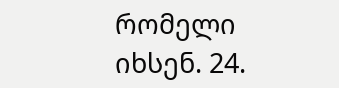რომელი იხსენ. 24.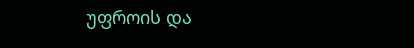უფროის და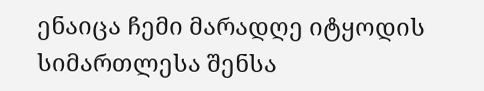ენაიცა ჩემი მარადღე იტყოდის სიმართლესა შენსა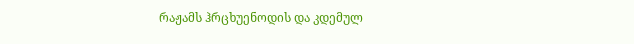რაჟამს ჰრცხუენოდის და კდემულ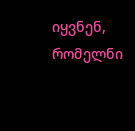იყვნენ, რომელნი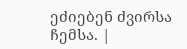ეძიებენ ძვირსა ჩემსა. |